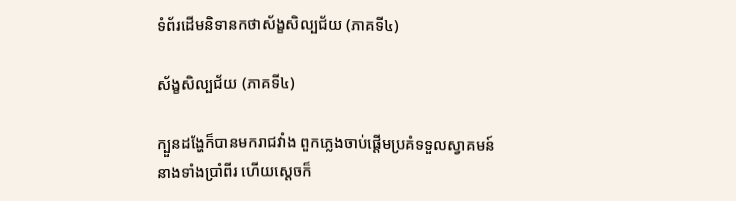ទំព័រដើមនិទានកថាស័ង្ខសិល្បជ័យ (ភាគទី៤)

ស័ង្ខសិល្បជ័យ (ភាគទី៤)

ក្បួនដង្ហែក៏បានមករាជវាំង ពួកភ្លេងចាប់ផ្តើមប្រគំទទួលស្វាគមន៍នាងទាំងប្រាំពីរ ហើយស្តេចក៏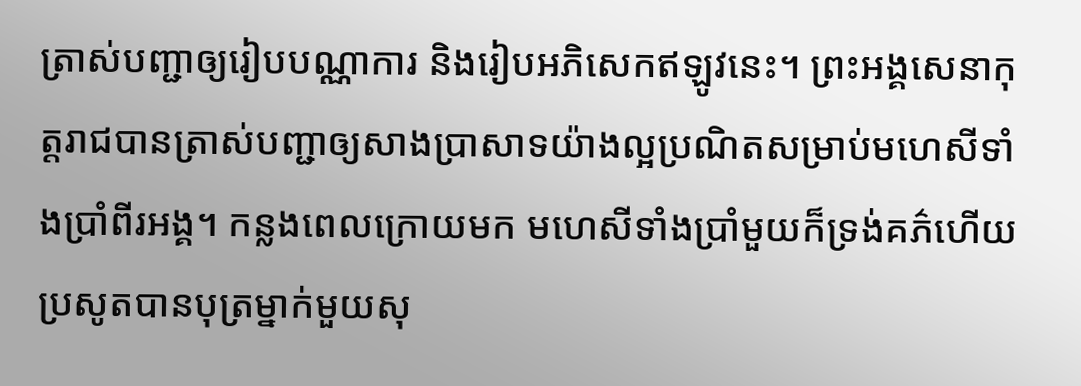ត្រាស់បញ្ជាឲ្យរៀបបណ្ណាការ និងរៀបអភិសេកឥឡូវនេះ។ ព្រះអង្គសេនាកុត្តរាជបានត្រាស់បញ្ជាឲ្យសាងប្រាសាទយ៉ាងល្អប្រណិតសម្រាប់មហេសីទាំងប្រាំពីរអង្គ។ កន្លងពេលក្រោយមក មហេសីទាំងប្រាំមួយក៏ទ្រង់គភ៌ហើយប្រសូតបានបុត្រម្នាក់មួយសុ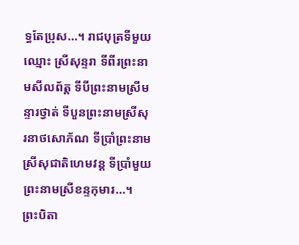ទ្ធតែប្រុស…។ រាជបុត្រទីមួយឈ្មោះ ស្រីសុន្ទរា ទីពីរព្រះនាមសីលព័ត្ត ទីបីព្រះនាមស្រីមន្ទារថ្វាត់ ទីបួនព្រះនាមស្រីសុរនាថសោភ័ណ ទីប្រាំព្រះនាម ស្រីសុជាតិហេមវន្ត ទីប្រាំមួយព្រះនាមស្រីខន្ទកុមារ…។ ព្រះបិតា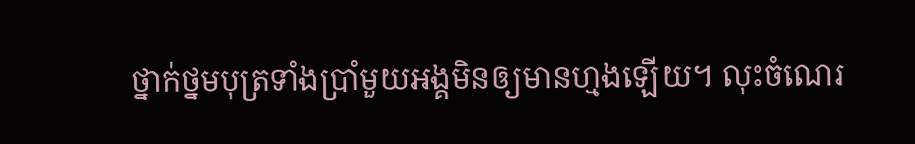ថ្នាក់ថ្នមបុត្រទាំងប្រាំមួយអង្គមិនឲ្យមានហ្មងឡើយ។ លុះចំណេរ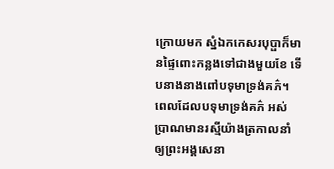ក្រោយមក ស្នំឯកកេសរបុប្ផាក៏មានផ្ទៃពោះកន្លងទៅជាងមួយខែ ទើបនាងនាងពៅបទុមាទ្រង់គភ៌។ ពេលដែលបទុមាទ្រង់គភ៌ អស់ប្រាណមានរស្មីយ៉ាងត្រកាលនាំឲ្យព្រះអង្គសេនា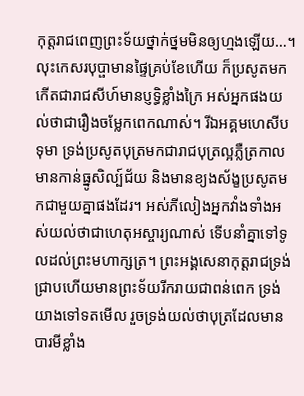កុត្តរាជពេញព្រះទ័យថ្នាក់ថ្នមមិនឲ្យហ្មងឡើយ…។ លុះកេសរបុប្ផាមានផ្ទៃគ្រប់ខែហើយ ក៏ប្រសូតមកកើតជារាជសីហ៍មានប្ញទ្ធិខ្លាំងក្រៃ អស់អ្នកផងយល់ថាជារឿងចម្លែកពេកណាស់។ រីឯអគ្គមហេសីបទុមា ទ្រង់ប្រសូតបុត្រមកជារាជបុត្រល្អភ្លឺត្រកាលមានកាន់ធ្នូសិល្ប៍ជ័យ និងមានខ្យងស័ង្ខប្រសូតមកជាមួយគ្នាផងដែរ។ អស់ភីលៀងអ្នកវាំងទាំងអស់យល់ថាជាហេតុអស្ចារ្យណាស់ ទើបនាំគ្នាទៅទូលដល់ព្រះមហាក្សត្រ។ ព្រះអង្គសេនាកុត្តរាជទ្រង់ជ្រាបហើយមានព្រះទ័យរីករាយជាពន់ពេក ទ្រង់យាងទៅទតមើល រួចទ្រង់យល់ថាបុត្រដែលមានបារមីខ្លាំង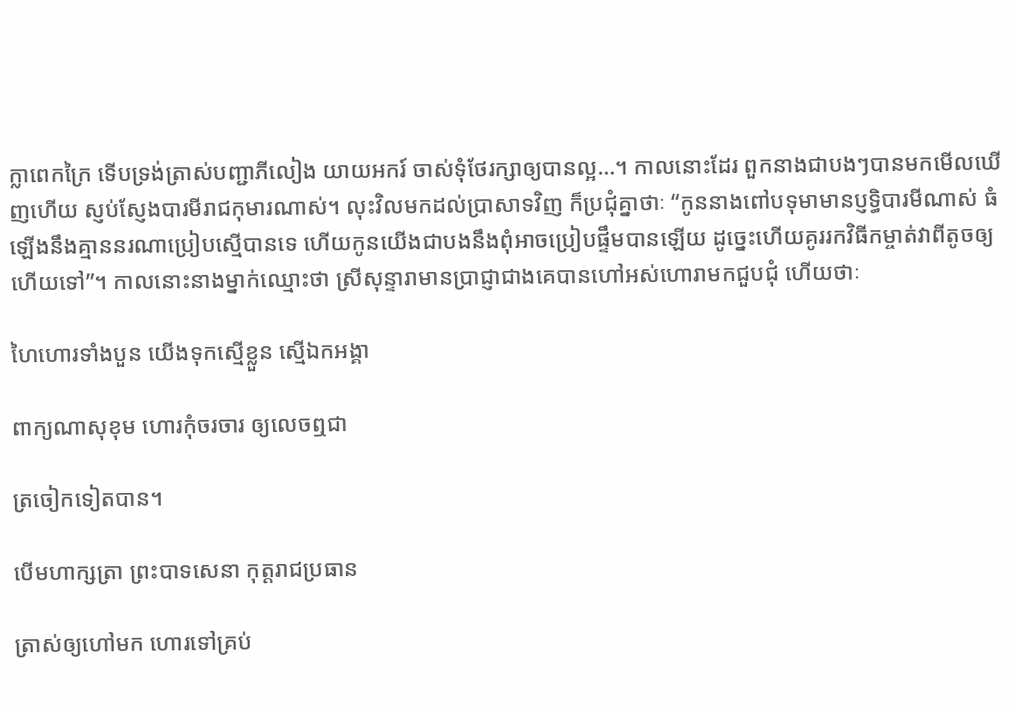ក្លាពេកក្រៃ ទើបទ្រង់ត្រាស់បញ្ជាភីលៀង យាយអករ៍ ចាស់ទុំថែរក្សាឲ្យបានល្អ…។ កាលនោះដែរ ពួកនាងជាបងៗបានមកមើលឃើញហើយ ស្ញប់ស្ញែងបារមីរាជកុមារណាស់។ លុះវិលមកដល់ប្រាសាទវិញ ក៏ប្រជុំគ្នាថាៈ “កូននាងពៅបទុមាមានប្ញទ្ធិបារមីណាស់ ធំឡើងនឹងគ្មាននរណាប្រៀបស្មើបានទេ ហើយកូនយើងជាបងនឹងពុំអាចប្រៀបផ្ទឹមបានឡើយ ដូច្នេះហើយគូររកវិធីកម្ចាត់វាពីតូចឲ្យហើយទៅ”។ កាលនោះនាងម្នាក់ឈ្មោះថា ស្រីសុន្ទារាមានប្រាជ្ញាជាងគេបានហៅអស់ហោរាមកជួបជុំ ហើយថាៈ

ហៃហោរទាំងបួន យើងទុកស្មើខ្លួន ស្មើឯកអង្គា

ពាក្យណាសុខុម ហោរកុំចរចារ ឲ្យលេចឮជា

ត្រចៀកទៀតបាន។

បើមហាក្សត្រា ព្រះបាទសេនា កុត្តរាជប្រធាន

ត្រាស់ឲ្យហៅមក ហោរទៅគ្រប់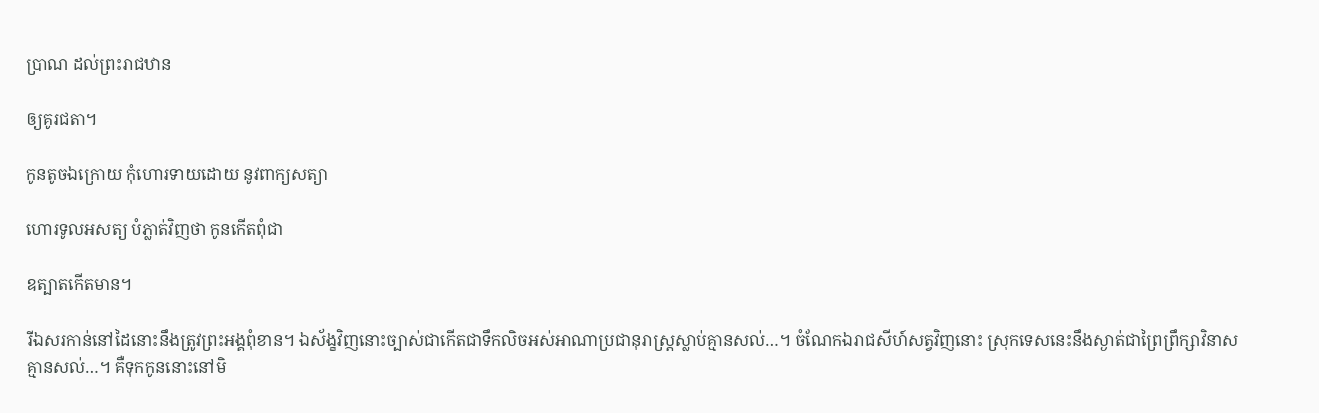ប្រាណ ដល់ព្រះរាជឋាន

ឲ្យគូរជតា។

កូនតូចឯក្រោយ កុំហោរទាយដោយ នូវពាក្យសត្យា

ហោរទូលអសត្យ បំភ្លាត់វិញថា កូនកើតពុំជា

ឧត្បាតកើតមាន។

រីឯសរកាន់នៅដៃនោះនឹងត្រូវព្រះអង្គពុំខាន។ ឯស័ង្ខវិញនោះច្បាស់ជាកើតជាទឹកលិចអស់អាណាប្រជានុរាស្រ្តស្លាប់គ្មានសល់…។ ចំណែកឯរាជសីហ៍សត្វវិញនោះ ស្រុកទេសនេះនឹងស្ងាត់ជាព្រៃព្រឹក្សាវិនាសគ្មានសល់…។ គឺទុកកូននោះនៅមិ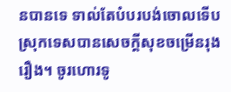នបានទេ ទាល់តែបំបរបង់ចោលទើបស្រុកទេសបានសេចក្តីសុខចម្រើនរុងរឿង។ ចូរហោរទូ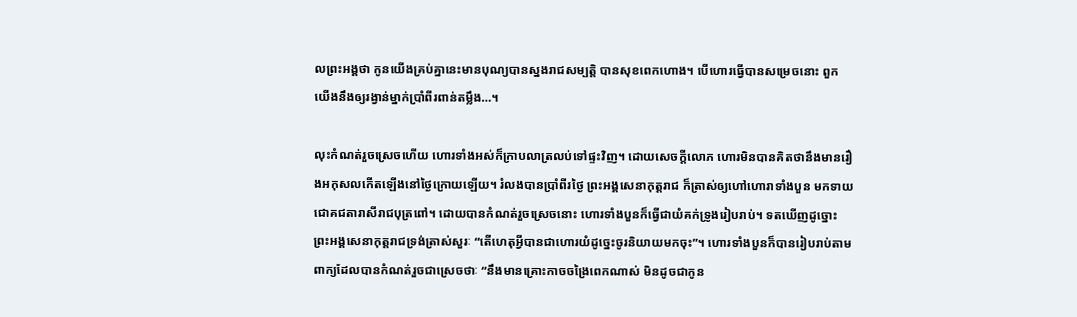លព្រះអង្គថា កូនយើងគ្រប់គ្នានេះមានបុណ្យបានស្នងរាជសម្បតិ្ត បានសុខពេកហោង។ បើហោរធ្វើបានសម្រេចនោះ ពួកយើងនឹងឲ្យរង្វាន់ម្នាក់ប្រាំពីរពាន់តម្លឹង…។

លុះកំណត់រួចស្រេចហើយ ហោរទាំងអស់ក៏ក្រាបលាត្រលប់ទៅផ្ទះវិញ។ ដោយសេចក្តីលោភ ហោរមិនបានគិតថានឹងមានរឿងអកុសលកើតឡើងនៅថ្ងៃក្រោយឡើយ។ រំលងបានប្រាំពីរថ្ងៃ ព្រះអង្គសេនាកុត្តរាជ ក៏ត្រាស់ឲ្យហៅហោរាទាំងបួន មកទាយជោគជតារាសីរាជបុត្រពៅ។ ដោយបានកំណត់រួចស្រេចនោះ ហោរទាំងបួនក៏ធ្វើជាយំគក់ទ្រូងរៀបរាប់។ ទតឃើញដូច្នោះ ព្រះអង្គសេនាកុត្តរាជទ្រង់ត្រាស់សួរៈ “តើហេតុអ្វីបានជាហោរយំដូច្នេះចូរនិយាយមកចុះ”។ ហោរទាំងបួនក៏បានរៀបរាប់តាមពាក្យដែលបានកំណត់រួចជាស្រេចថាៈ “នឹងមានគ្រោះកាចចង្រៃពេកណាស់ មិនដូចជាកូន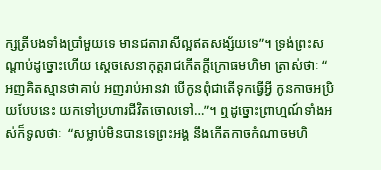ក្សត្រីបងទាំងប្រាំមួយទេ មានជតារាសីល្អឥតសង្ស័យទេ”។ ទ្រង់ព្រះសណ្តាប់ដូច្នោះហើយ ស្តេចសេនាកុត្តរាជកើតក្តីក្រោធមហិមា ត្រាស់ថាៈ “ អញគិតស្មានថាគាប់ អញរាប់អានវា បើកូនពុំជាតើទុកធ្វើអ្វី កូនកាចអប្រិយបែបនេះ យកទៅប្រហារជីវិតចោលទៅ…”។ ឮដូច្នោះព្រាហ្មណ៍ទាំងអស់ក៏ទូលថាៈ  “សម្លាប់មិនបានទេព្រះអង្គ នឹងកើតកាចកំណាចមហិ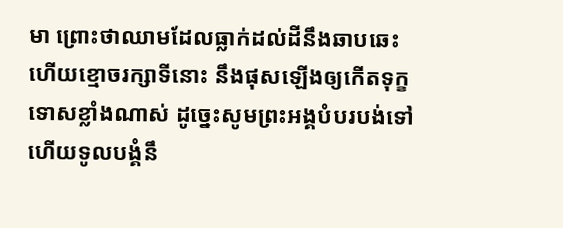មា ព្រោះថាឈាមដែលធ្លាក់ដល់ដីនឹងឆាបឆេះ ហើយខ្មោចរក្សាទីនោះ នឹងផុសឡើងឲ្យកើតទុក្ខទោសខ្លាំងណាស់ ដូច្នេះសូមព្រះអង្គបំបរបង់ទៅ ហើយទូលបង្គំនឹ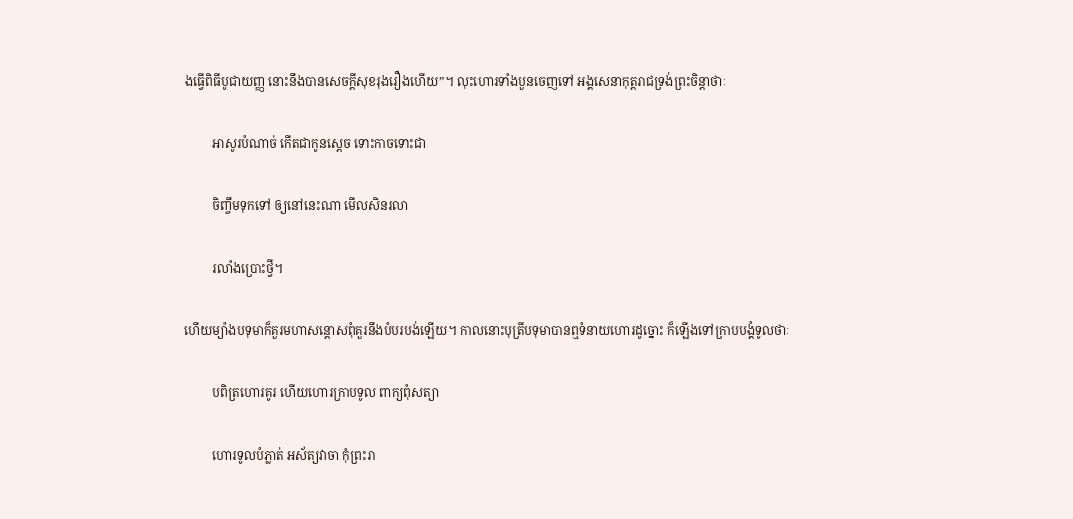ងធ្វើពិធីបូជាយញ្ញ នោះនឹងបានសេចក្តីសុខរុងរឿងហើយ”។ លុះហោរទាំងបួនចេញទៅ អង្គសេនាកុត្តរាជទ្រង់ព្រះចិន្តាថាៈ

         អាសូរបំណាច់ កើតជាកូនស្តេច ទោះកាចទោះជា

         ចិញ្ចឹមទុកទៅ ឲ្យនៅនេះណា មើលសិនរលា

         រលាំងប្រោះថ្វី។

ហើយម្យ៉ាងបទុមាក៏គួរមហាសន្តោសពុំគួរនឹងបំបរបង់ឡើយ។ កាលនោះបុត្រីបទុមាបានឮទំនាយហោរដូច្នោះ ក៏ឡើងទៅក្រាបបង្គំទូលថាៈ

         បពិត្រហោរគូរ ហើយហោរក្រាបទូល ពាក្យពុំសត្យា

         ហោរទូលបំភ្លាត់ អស័ត្យវាចា កុំព្រះរា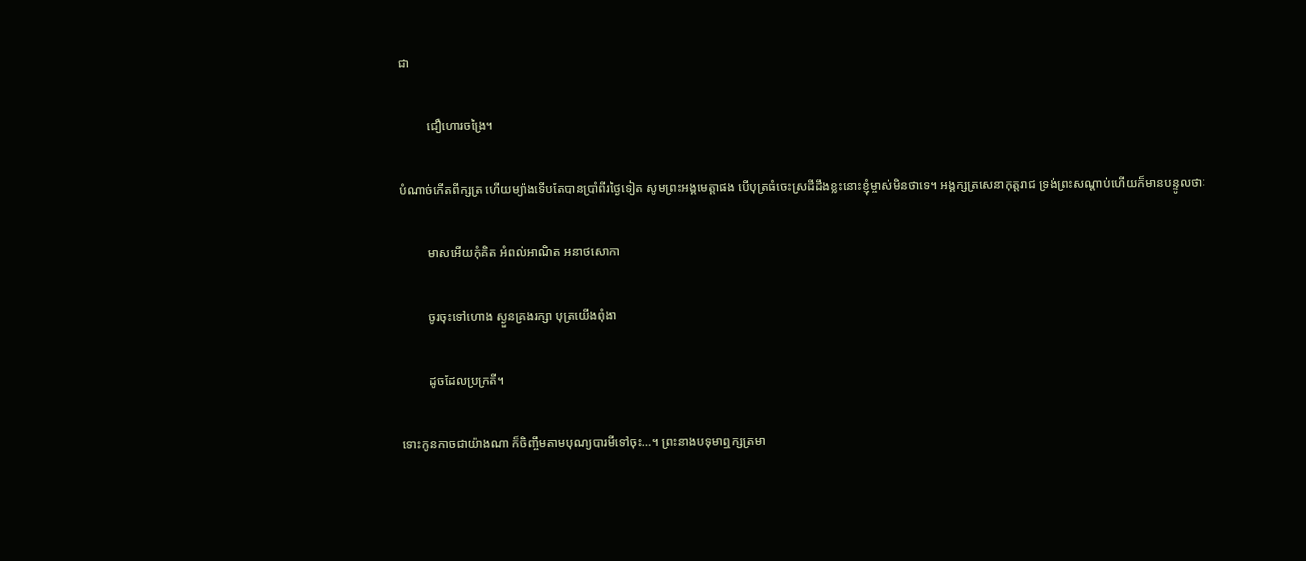ជា

         ជឿហោរចង្រៃ។

បំណាច់កើតពីក្សត្រ ហើយម្យ៉ាងទើបតែបានប្រាំពីរថ្ងៃទៀត សូមព្រះអង្គមេត្តាផង បើបុត្រធំចេះស្រដីដឹងខ្លះនោះខ្ញុំម្ចាស់មិនថាទេ។ អង្គក្សត្រសេនាកុត្តរាជ ទ្រង់ព្រះសណ្តាប់ហើយក៏មានបន្ទូលថាៈ

         មាសអើយកុំគិត អំពល់អាណិត អនាថសោកា

         ចូរចុះទៅហោង ស្ងួនគ្រងរក្សា បុត្រយើងពុំងា

         ដូចដែលប្រក្រតី។

ទោះកូនកាចជាយ៉ាងណា ក៏ចិញ្ចឹមតាមបុណ្យបារមីទៅចុះ…។ ព្រះនាងបទុមាឮក្សត្រមា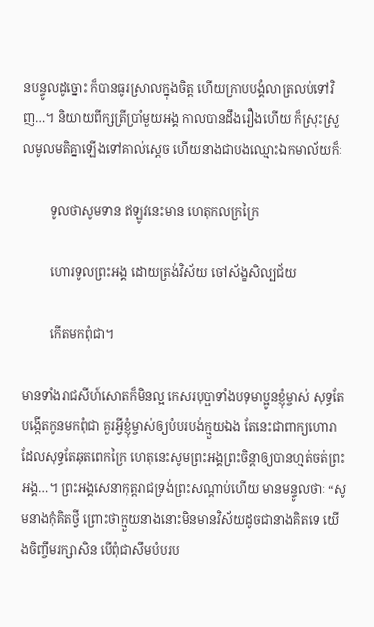នបន្ទូលដូច្នោះ ក៏បានធូរស្រាលក្នុងចិត្ត ហើយក្រាបបង្គំលាត្រលប់ទៅវិញ…។ និយាយពីក្សត្រីប្រាំមួយអង្គ កាលបានដឹងរឿងហើយ ក៏ស្រុះស្រួលមូលមតិគ្នាឡើងទៅគាល់ស្តេច ហើយនាងជាបងឈ្មោះឯកមាល័យក៏ៈ

         ទូលថាសូមទាន ឥឡូវនេះមាន ហេតុកលក្រក្រៃ

         ហោរទូលព្រះអង្គ ដោយត្រង់វិស័យ ចៅស័ង្ខសិល្បជ័យ

         កើតមកពុំជា។

មានទាំងរាជសីហ៍សោតក៏មិនល្អ កេសរបុប្ផាទាំងបទុមាប្អូនខ្ញុំម្ចាស់ សុទ្ធតែបង្កើតកូនមកពុំជា គួរអ្វីខ្ញុំម្ចាស់ឲ្យបំបរបង់ក្មួយឯង តែនេះជាពាក្យហោរាដែលសុទ្ធតែឆុតពេកក្រៃ ហេតុនេះសូមព្រះអង្គព្រះចិន្តាឲ្យបានហ្មត់ចត់ព្រះអង្គ…។ ព្រះអង្គសេនាកុត្តរាជទ្រង់ព្រះសណ្តាប់ហើយ មានមន្ទូលថាៈ “សូមនាងកុំគិតថ្វី ព្រោះថាក្មួយនាងនោះមិនមានវិស័យដូចជានាងគិតទេ យើងចិញ្ចឹមរក្សាសិន បើពុំជាសឹមបំបរប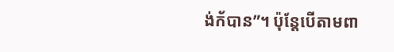ង់ក័បាន”។ ប៉ុន្តែបើតាមពា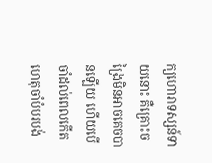ក្យហោរាទស្សន៍ទាយនោះ គឺគ្រោះចង្រៃមិនអាចគេចបានឡើយ ហើយបើចាំដល់ពេលកើតហេតុចាំបំបរបង់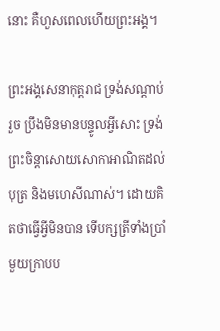នោះ គឺហួសពេលហើយព្រះអង្គ។

ព្រះអង្គសេនាកុត្តរាជ ទ្រង់សណ្តាប់រួច ប្រឹងមិនមានបន្ទូលអ្វីសោះ ទ្រង់ព្រះចិន្តាសោយសោកាអាណិតដល់បុត្រ និងមហេសីណាស់។ ដោយគិតថាធ្វើអ្វីមិនបាន ទើបក្សត្រីទាំងប្រាំមួយក្រាបប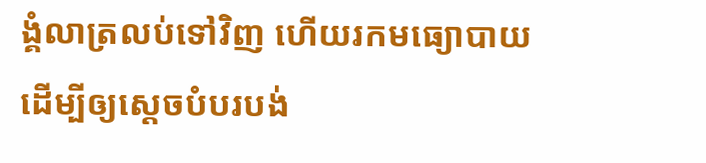ង្គំលាត្រលប់ទៅវិញ ហើយរកមធ្យោបាយដើម្បីឲ្យស្តេចបំបរបង់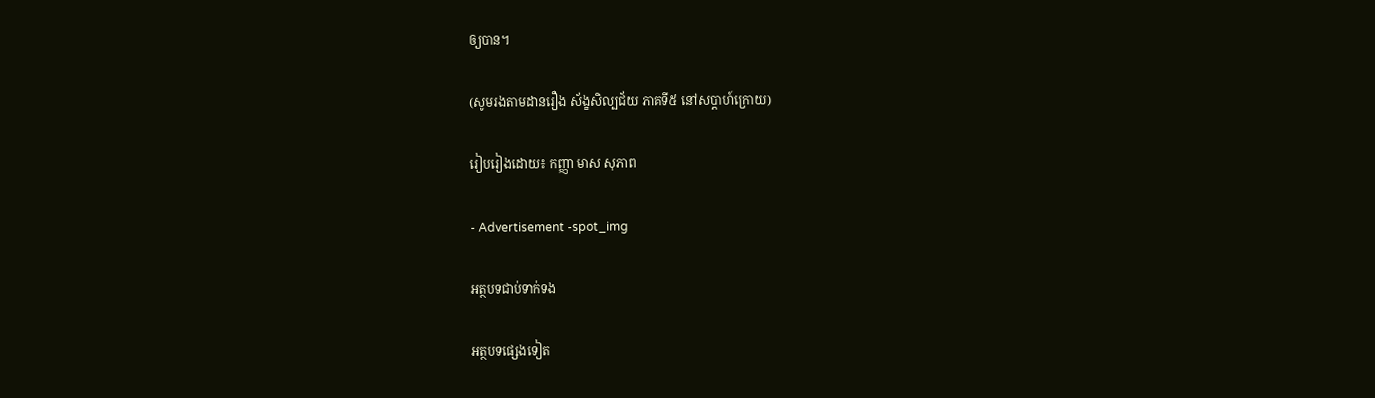ឲ្យបាន។

(សូមរងតាមដានរឿង ស័ង្ខសិល្បជ័យ ភាគទី៥ នៅសប្តាហ៍ក្រោយ)

រៀបរៀងដោយ៖ កញ្ញា មាស សុភាព

- Advertisement -spot_img

អត្ថបទជាប់ទាក់ទង

អត្ថបទផ្សេងទៀត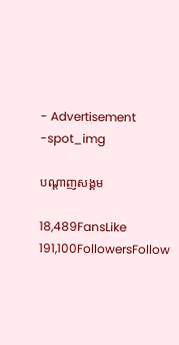- Advertisement -spot_img

បណ្ដាញសង្គម

18,489FansLike
191,100FollowersFollow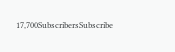17,700SubscribersSubscribe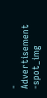- Advertisement -spot_img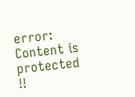error: Content is protected !!